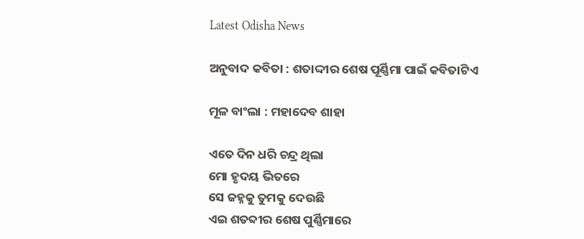Latest Odisha News

ଅନୁବାଦ କବିତା : ଶତାଦ୍ଦୀର ଶେଷ ପୂର୍ଣ୍ଣିମା ପାଇଁ କବିତାଟିଏ

ମୂଳ ବାଂଲା : ମହାଦେବ ଶାହା

ଏତେ ଦିନ ଧରି ଚନ୍ଦ୍ର ଥିଲା
ମୋ ହୃଦୟ ଭିତରେ
ସେ ଜହ୍ନକୁ ତୁମକୁ ଦେଉଛି
ଏଇ ଶତବ୍ଦୀର ଶେଷ ପୁର୍ଣ୍ଣିମାରେ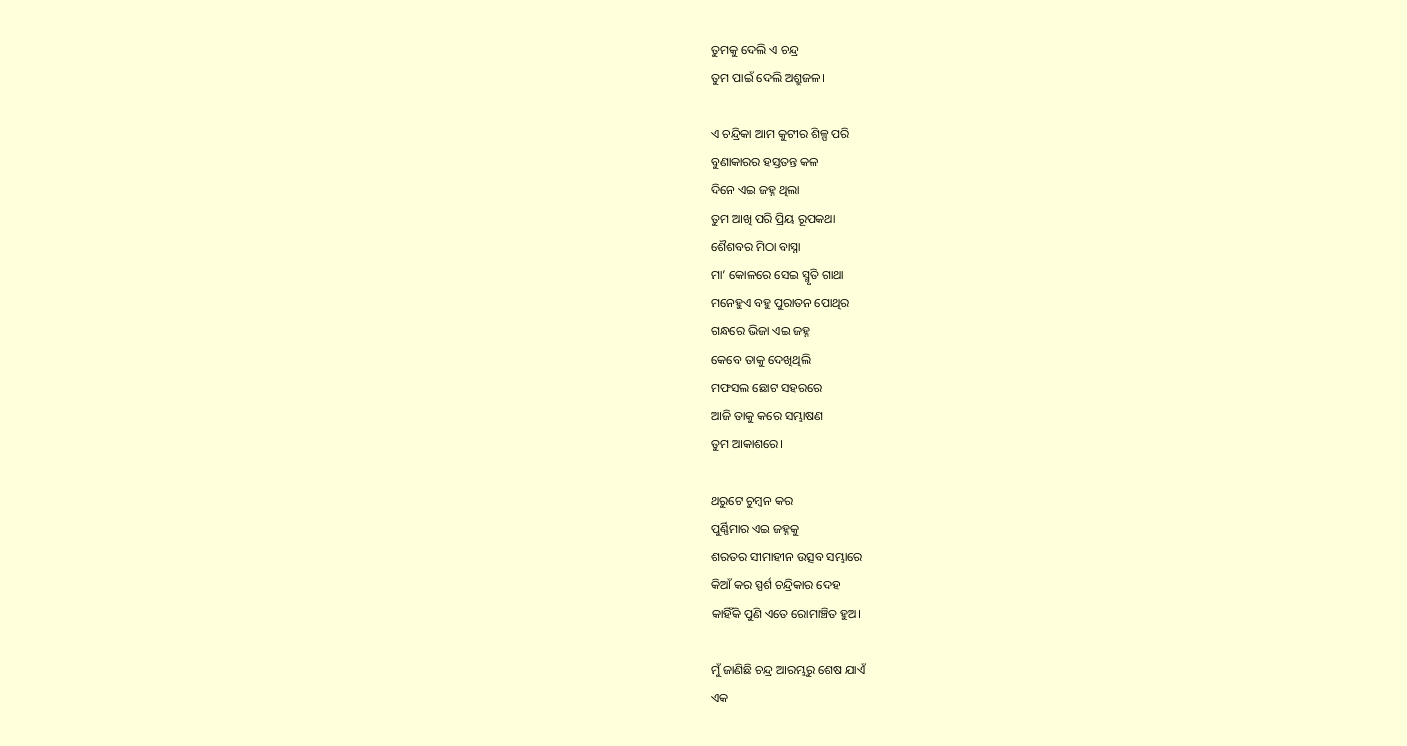ତୁମକୁ ଦେଲି ଏ ଚନ୍ଦ୍ର
ତୁମ ପାଇଁ ଦେଲି ଅଶ୍ରୁଜଳ।

ଏ ଚନ୍ଦ୍ରିକା ଆମ କୁଟୀର ଶିଳ୍ପ ପରି
ବୁଣାକାରର ହସ୍ତତନ୍ତ କଳ
ଦିନେ ଏଇ ଜହ୍ନ ଥିଲା
ତୁମ ଆଖି ପରି ପ୍ରିୟ ରୂପକଥା
ଶୈଶବର ମିଠା ବାସ୍ନା
ମା’ କୋଳରେ ସେଇ ସ୍ମୃତି ଗାଥା
ମନେହୁଏ ବହୁ ପୁରାତନ ପୋଥିର
ଗନ୍ଧରେ ଭିଜା ଏଇ ଜହ୍ନ
କେବେ ତାକୁ ଦେଖିଥିଲି
ମଫସଲ ଛୋଟ ସହରରେ
ଆଜି ତାକୁ କରେ ସମ୍ଭାଷଣ
ତୁମ ଆକାଶରେ।

ଥରୁଟେ ଚୁମ୍ବନ କର
ପୁର୍ଣ୍ଣିମାର ଏଇ ଜହ୍ନକୁ
ଶରତର ସୀମାହୀନ ଉତ୍ସବ ସମ୍ଭାରେ
କିଆଁ କର ସ୍ପର୍ଶ ଚନ୍ଦ୍ରିକାର ଦେହ
କାହିଁକି ପୁଣି ଏତେ ରୋମାଞ୍ଚିତ ହୁଅ।

ମୁଁ ଜାଣିଛି ଚନ୍ଦ୍ର ଆରମ୍ଭରୁ ଶେଷ ଯାଏଁ
ଏକ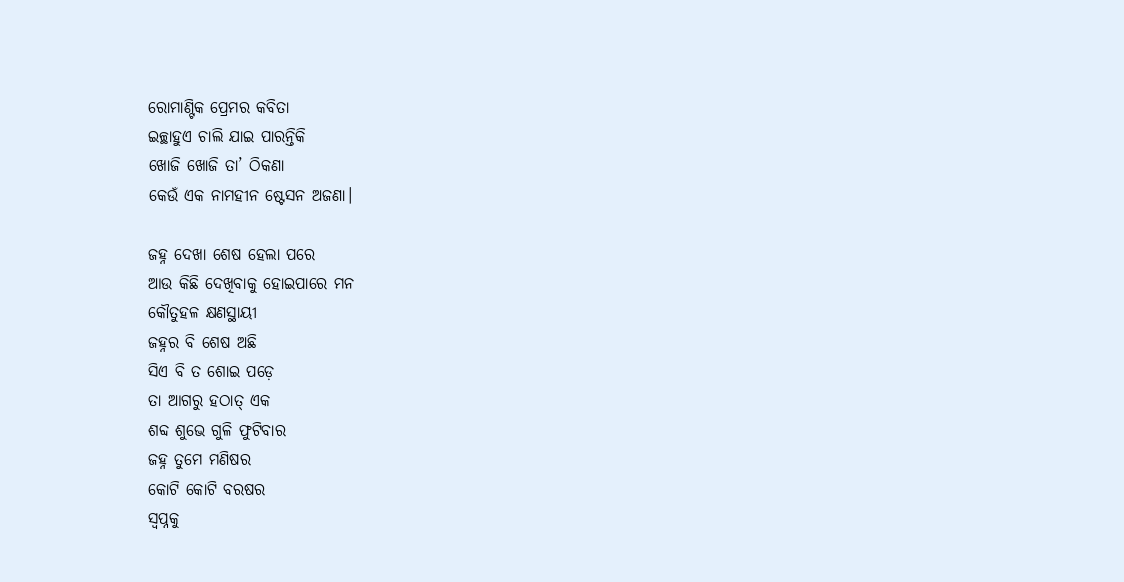ରୋମାଣ୍ଟିକ ପ୍ରେମର କବିତା
ଇଚ୍ଛାହୁଏ ଚାଲି ଯାଇ ପାରନ୍ତିକି
ଖୋଜି ଖୋଜି ତା’ ଠିକଣା
କେଉଁ ଏକ ନାମହୀନ ଷ୍ଟେସନ ଅଜଣା।

ଜହ୍ନ ଦେଖା ଶେଷ ହେଲା ପରେ
ଆଉ କିଛି ଦେଖିବାକୁ ହୋଇପାରେ ମନ
କୌତୁହଳ କ୍ଷଣସ୍ଥାୟୀ
ଜହ୍ନର ବି ଶେଷ ଅଛି
ସିଏ ବି ତ ଶୋଇ ପଡ଼େ
ତା ଆଗରୁ ହଠାତ୍ ଏକ
ଶବ୍ଦ ଶୁଭେ ଗୁଳି ଫୁଟିବାର
ଜହ୍ନ ତୁମେ ମଣିଷର
କୋଟି କୋଟି ବରଷର
ସ୍ୱପ୍ନକୁ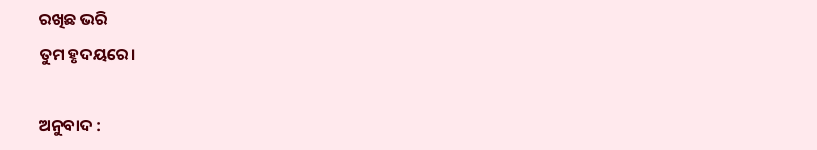ରଖିଛ ଭରି
ତୁମ ହୃଦୟରେ।

ଅନୁବାଦ :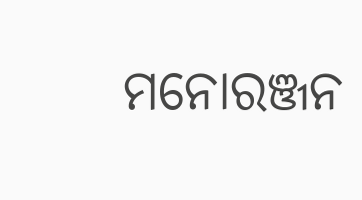ମନୋରଞ୍ଜନ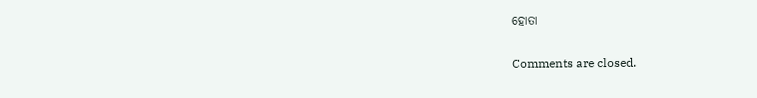ହୋତା

Comments are closed.